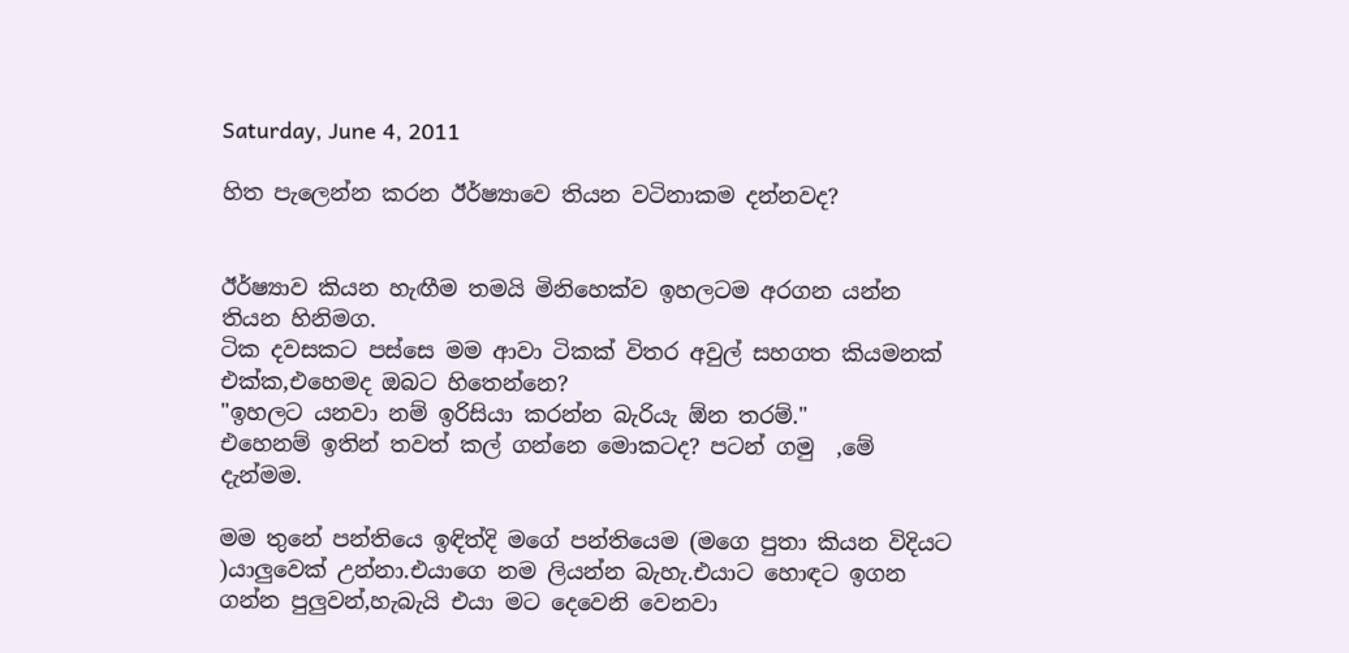Saturday, June 4, 2011

හිත පැලෙන්න කරන ඊර්ෂ්‍යාවෙ තියන වටිනාකම දන්නවද?


ඊර්ෂ්‍යාව කියන හැඟීම තමයි මිනිහෙක්ව ඉහලටම අරගන යන්න තියන හිනිමග.
ටික දවසකට පස්සෙ මම ආවා ටිකක් විතර අවුල් සහගත කියමනක් එක්ක,එහෙමද ඔබට හිතෙන්නෙ?
"ඉහලට යනවා නම් ඉරිසියා කරන්න බැරියැ ඕන තරම්."
එහෙනම් ඉතින් තවත් කල් ගන්නෙ මොකටද? පටන් ගමු  ,මේ දැන්මම.

මම තුනේ පන්තියෙ ඉඳිත්දි මගේ පන්තියෙම (මගෙ පුතා කියන විදියට )යාලුවෙක් උන්නා.එයාගෙ නම ලියන්න බැහැ.එයාට හොඳට ඉගන ගන්න පුලුවන්,හැබැයි එයා මට දෙවෙනි වෙනවා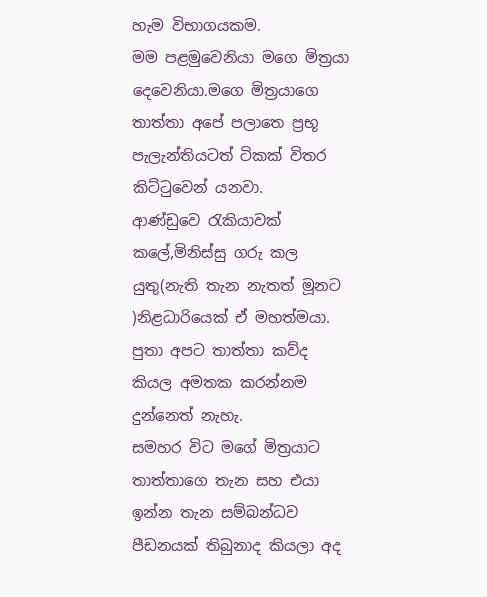හැම විභාගයකම.
මම පළමුවෙනියා මගෙ මිත්‍රයා දෙවෙනියා.මගෙ මිත්‍රයාගෙ තාත්තා අපේ පලාතෙ ප්‍රභූ පැලැන්තියටත් ටිකක් විතර කිට්ටුවෙන් යනවා.
ආණ්ඩුවෙ රැකියාවක් කලේ,මිනිස්සු ගරු කල යුතු(නැති තැන නැතත් මූනට )නිළධාරියෙක් ඒ මහත්මයා.
පුතා අපට තාත්තා කව්ද කියල අමතක කරන්නම දුන්නෙත් නැහැ.
සමහර විට මගේ මිත්‍රයාට තාත්තාගෙ තැන සහ එයා ඉන්න තැන සම්බන්ධව පීඩනයක් තිබුනාද කියලා අද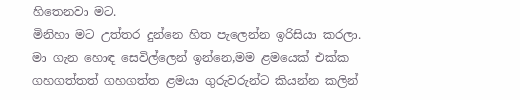හිතෙනවා මට.
මිනිහා මට උත්තර දුන්නෙ හිත පැලෙන්න ඉරිසියා කරලා.
මා ගැන හොඳ සෙවිල්ලෙන් ඉන්නෙ,මම ළමයෙක් එක්ක ගහගත්තත් ගහගත්ත ළමයා ගුරුවරුන්ට කියන්න කලින්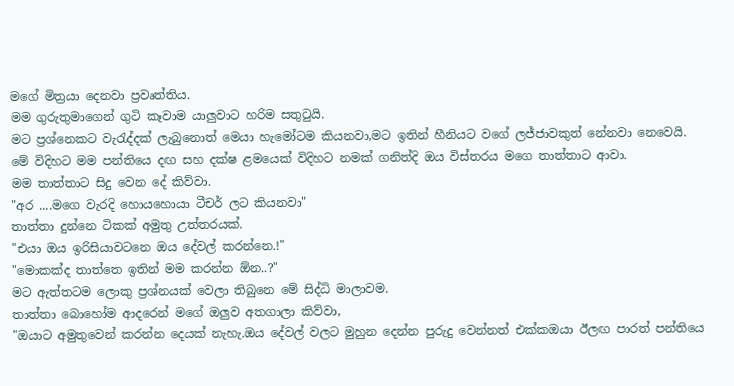මගේ මිත්‍රයා දෙනවා ප්‍රවෘත්තිය.
මම ගුරුතුමාගෙන් ගුටි කෑවාම යාලුවාට හරිම සතුටුයි.
මට ප්‍රශ්නෙකට වැරැද්දක් ලැබුනොත් මෙයා හැමෝටම කියනවා,මට ඉතින් හීනියට වගේ ලජ්ජාවකුත් නේනවා නෙවෙයි.
මේ විදිහට මම පන්තියෙ දඟ සහ දක්ෂ ළමයෙක් විදිහට නමක් ගනිත්දි ඔය විස්තරය මගෙ තාත්තාට ආවා.
මම තාත්තාට සිදු වෙන දේ කිව්වා.
"අර ....මගෙ වැරදි හොයහොයා ටීචර් ලට කියනවා"
තාත්තා දුන්නෙ ටිකක් අමුතු උත්තරයක්.
"එයා ඔය ඉරිසියාවටනෙ ඔය දේවල් කරන්නෙ.!"
"මොකක්ද තාත්තෙ ඉතින් මම කරන්න ඕන..?"
මට ඇත්තටම ලොකු ප්‍රශ්නයක් වෙලා තිබුනෙ මේ සිද්ධි මාලාවම.
තාත්තා බොහෝම ආදරෙන් මගේ ඔලුව අතගාලා කිව්වා,
"ඔයාට අමුතුවෙන් කරන්න දෙයක් නැහැ.ඔය දේවල් වලට මුහුන දෙන්න පුරුදු වෙන්නත් එක්කඔයා ඊලඟ පාරත් පන්තියෙ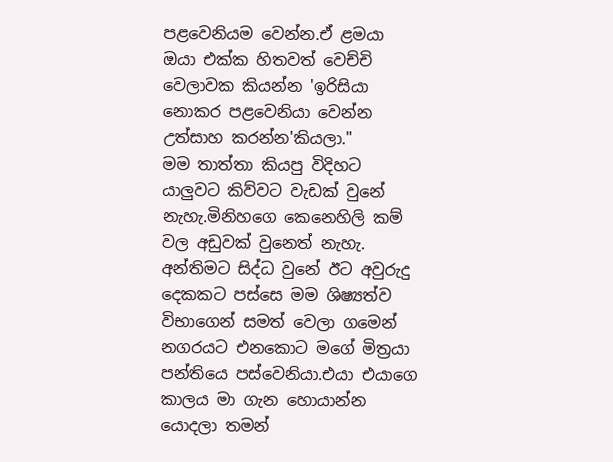පළවෙනියම වෙන්න.ඒ ළමයා ඔයා එක්ක හිතවත් වෙච්චි වෙලාවක කියන්න 'ඉරිසියා නොකර පළවෙනියා වෙන්න උත්සාහ කරන්න'කියලා."
මම තාත්තා කියපු විදිහට යාලුවට කිව්වට වැඩක් වුනේ නැහැ.මිනිහගෙ කෙනෙහිලි කම් වල අඩුවක් වුනෙත් නැහැ.
අන්තිමට සිද්ධ වුනේ ඊට අවුරුදු දෙකකට පස්සෙ මම ශිෂ්‍යත්ව විභාගෙන් සමත් වෙලා ගමෙන් නගරයට එනකොට මගේ මිත්‍රයා පන්තියෙ පස්වෙනියා.එයා එයාගෙ කාලය මා ගැන හොයාන්න යොදලා තමන්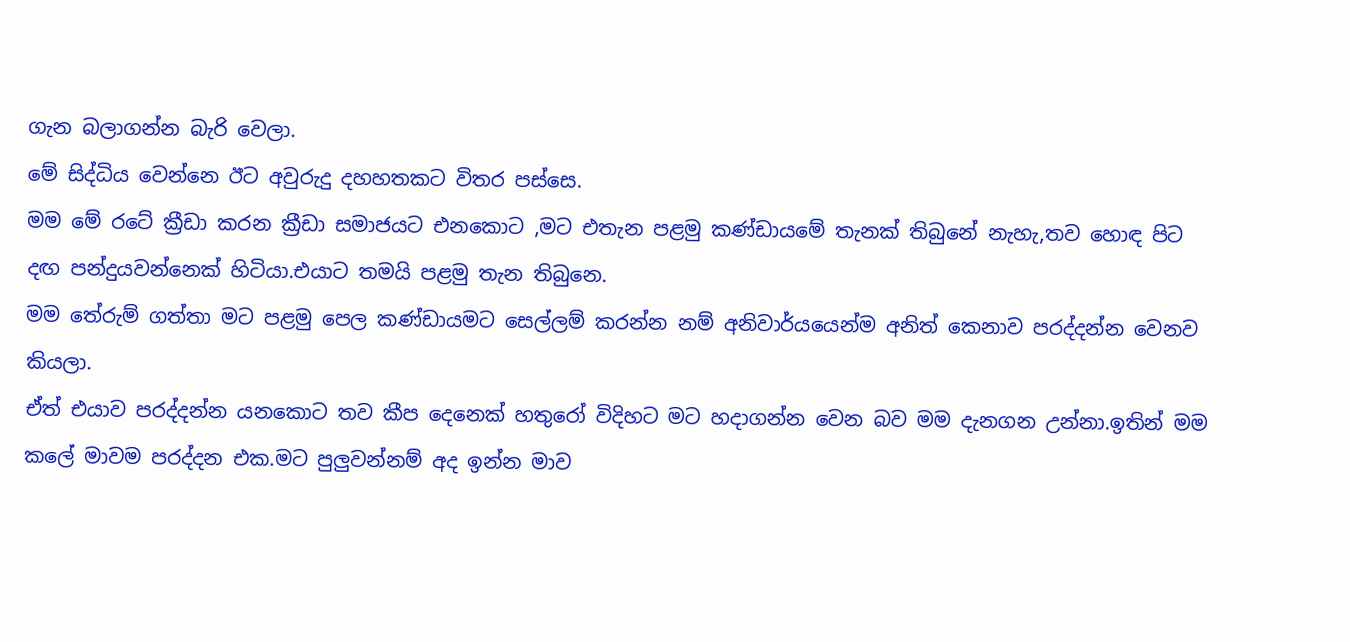ගැන බලාගන්න බැරි වෙලා.
මේ සිද්ධිය වෙන්නෙ ඊට අවුරුදු දහහතකට විතර පස්සෙ.
මම මේ රටේ ක්‍රීඩා කරන ක්‍රීඩා සමාජයට එනකොට ,මට එතැන පළමු කණ්ඩායමේ තැනක් තිබුනේ නැහැ,තව හොඳ පිට දඟ පන්දුයවන්නෙක් හිටියා.එයාට තමයි පළමු තැන තිබුනෙ.
මම තේරුම් ගත්තා මට පළමු පෙල කණ්ඩායමට සෙල්ලම් කරන්න නම් අනිවාර්යයෙන්ම අනිත් කෙනාව පරද්දන්න වෙනව කියලා.
ඒත් එයාව පරද්දන්න යනකොට තව කීප දෙනෙක් හතුරෝ විදිහට මට හදාගන්න වෙන බව මම දැනගන උන්නා.ඉතින් මම කලේ මාවම පරද්දන එක.මට පුලුවන්නම් අද ඉන්න මාව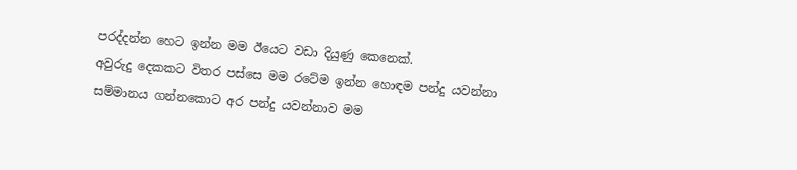පරද්දන්න හෙට ඉන්න මම ඊයෙට වඩා දියුණු කෙනෙක්.
අවුරුදු දෙකකට විතර පස්සෙ මම රටේම ඉන්න හොඳම පන්දු යවන්නා සම්මානය ගන්නකොට අර පන්දු යවන්නාව මම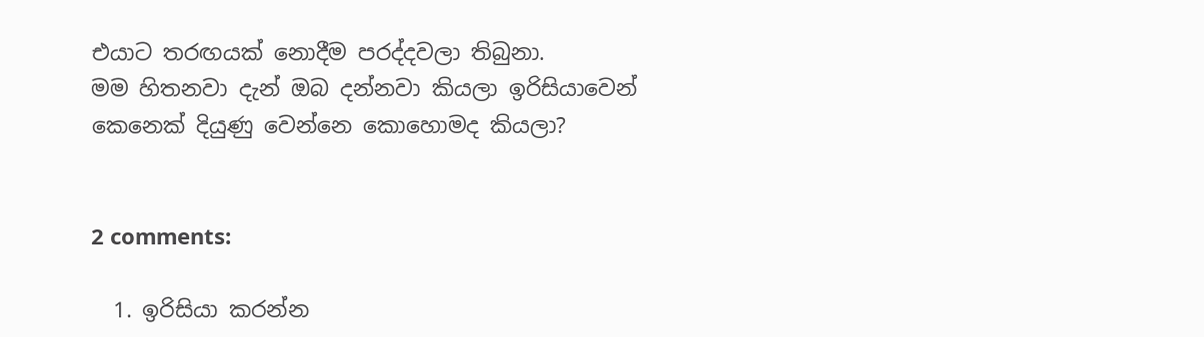එයාට තරඟයක් නොදීම පරද්දවලා තිබුනා.
මම හිතනවා දැන් ඔබ දන්නවා කියලා ඉරිසියාවෙන් කෙනෙක් දියුණු වෙන්නෙ කොහොමද කියලා?


2 comments:

  1. ඉරිසියා කරන්න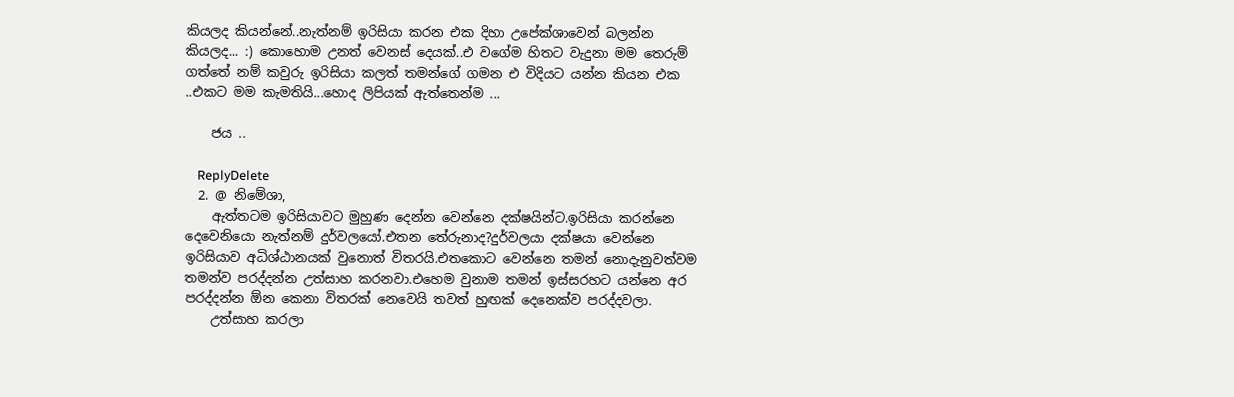කියලද කියන්නේ..නැත්නම් ඉරිසියා කරන එක දිහා උපේක්ශාවෙන් බලන්න කියලද... :) කොහොම උනත් වෙනස් දෙයක්..එ වගේම හිතට වැදුනා මම තෙරුම් ගත්තේ නම් කවුරු ඉරිසියා කලත් තමන්ගේ ගමන එ විදියට යන්න කියන එක ..එකට මම කැමතියි...හොද ලිපියක් ඇත්තෙන්ම ...

    ජය ..

    ReplyDelete
  2. @ නිමේශා,
    ඇත්තටම ඉරිසියාවට මුහුණ දෙන්න වෙන්නෙ දක්ෂයින්ට.ඉරිසියා කරන්නෙ දෙවෙනියො නැත්නම් දුර්වලයෝ.එතන තේරුනාද?දුර්වලයා දක්ෂයා වෙන්නෙ ඉරිසියාව අධිශ්ඨානයක් වුනොත් විතරයි.එතකොට වෙන්නෙ තමන් නොදැනුවත්වම තමන්ව පරද්දන්න උත්සාහ කරනවා.එහෙම වුනාම තමන් ඉස්සරහට යන්නෙ අර පරද්දන්න ඕන කෙනා විතරක් නෙවෙයි තවත් හුඟක් දෙනෙක්ව පරද්දවලා.
    උත්සාහ කරලා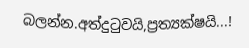බලන්න.අත්දුටුවයි,ප්‍රත්‍යක්ෂයි...!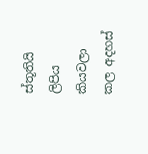ස්තූතියි ලිපිය කියවලා කල අදහස්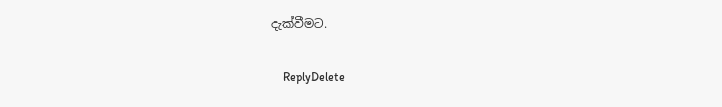දැක්වීමට.

    ReplyDelete